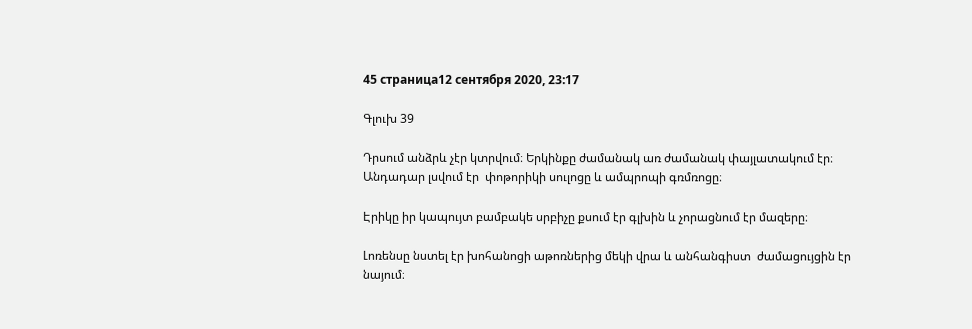45 страница12 сентября 2020, 23:17

Գլուխ 39

Դրսում անձրև չէր կտրվում։ Երկինքը ժամանակ առ ժամանակ փայլատակում էր։ Անդադար լսվում էր  փոթորիկի սուլոցը և ամպրոպի գռմռոցը։

Էրիկը իր կապույտ բամբակե սրբիչը քսում էր գլխին և չորացնում էր մազերը։

Լոռենսը նստել էր խոհանոցի աթոռներից մեկի վրա և անհանգիստ  ժամացույցին էր նայում։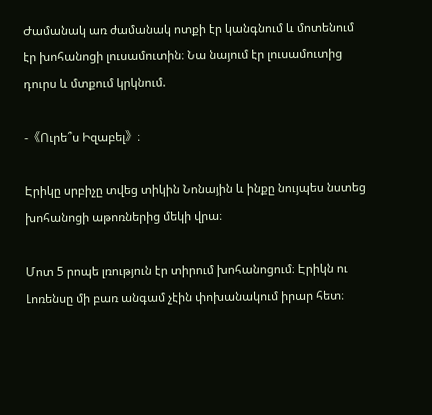Ժամանակ առ ժամանակ ոտքի էր կանգնում և մոտենում էր խոհանոցի լուսամուտին։ Նա նայում էր լուսամուտից դուրս և մտքում կրկնում.

-《Ուրե՞ս Իզաբել》։

Էրիկը սրբիչը տվեց տիկին Նոնային և ինքը նույպես նստեց խոհանոցի աթոռներից մեկի վրա։

Մոտ 5 րոպե լռություն էր տիրում խոհանոցում։ Էրիկն ու Լոռենսը մի բառ անգամ չէին փոխանակում իրար հետ։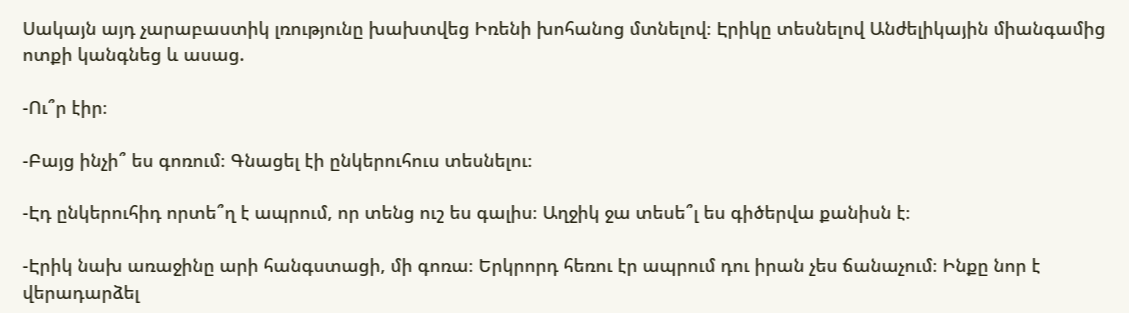Սակայն այդ չարաբաստիկ լռությունը խախտվեց Իռենի խոհանոց մտնելով։ Էրիկը տեսնելով Անժելիկային միանգամից ոտքի կանգնեց և ասաց.

-Ու՞ր էիր։

-Բայց ինչի՞ ես գոռում։ Գնացել էի ընկերուհուս տեսնելու։

-Էդ ընկերուհիդ որտե՞ղ է ապրում, որ տենց ուշ ես գալիս։ Աղջիկ ջա տեսե՞լ ես գիծերվա քանիսն է։

-Էրիկ նախ առաջինը արի հանգստացի, մի գոռա։ Երկրորդ հեռու էր ապրում դու իրան չես ճանաչում։ Ինքը նոր է վերադարձել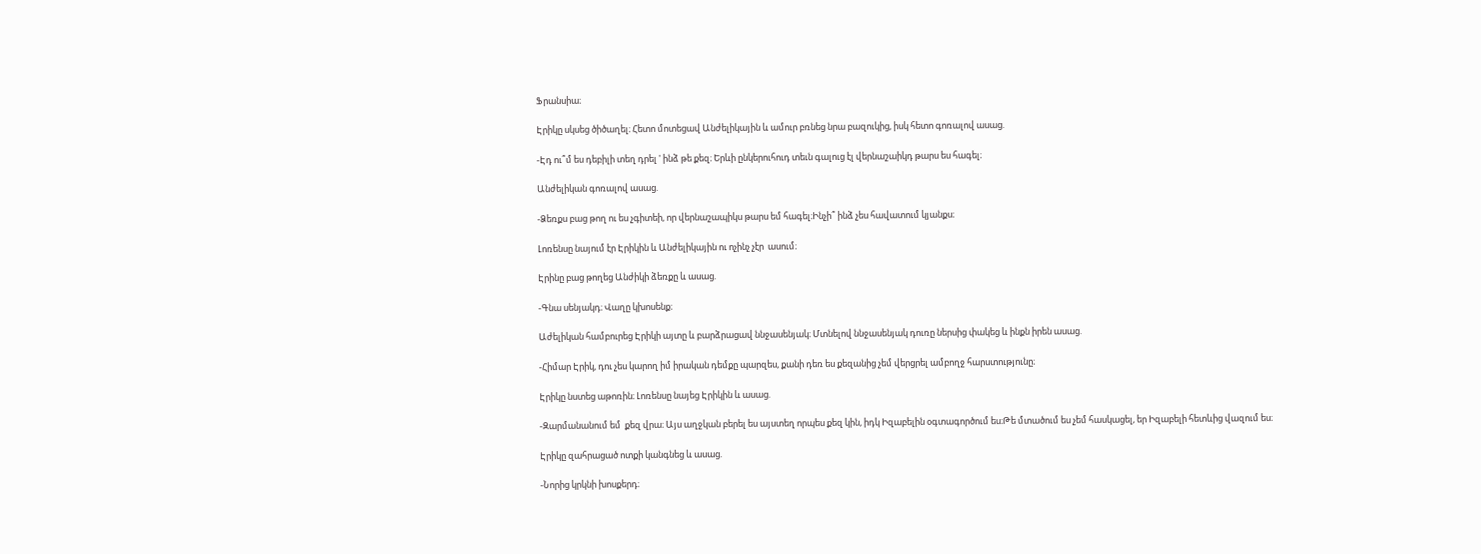Ֆրանսիա։

Էրիկը սկսեց ծիծաղել։ Հետո մոտեցավ Անժելիկային և ամուր բռնեց նրա բազուկից, իսկ հետո գոռալով ասաց.

-Էդ ու՞մ ես դեբիլի տեղ դրել ' ինձ թե քեզ։ Երևի ընկերուհուդ տեւն գալուց էլ վերնաշաիկդ թարս ես հագել։

Անժելիկան գոռալով ասաց.

-Ձեռքս բաց թող ու ես չգիտեի, որ վերնաշապիկս թարս եմ հագել։Ինչի՞ ինձ չես հավատում կյանքս։

Լոռենսը նայում էր Էրիկին և Անժելիկային ու ոչինչ չէր  ասում։

Էրինը բաց թողեց Անժիկի ձեռքը և ասաց.

-Գնա սենյակդ։ Վաղը կխոսենք։

Աժելիկան համբուրեց Էրիկի այտը և բարձրացավ ննջասենյակ։ Մտնելով ննջասենյակ դուռը ներսից փակեց և ինքն իրեն ասաց.

-Հիմար Էրիկ, դու չես կարող իմ իրական դեմքը պարզես, քանի դեռ ես քեզանից չեմ վերցրել ամբողջ հարստությունը։

Էրիկը նստեց աթոռին։ Լոռենսը նայեց Էրիկին և ասաց.

-Զարմանանում եմ  քեզ վրա։ Այս աղջկան բերել ես այստեղ որպես քեզ կին, իդկ Իզաբելին օգտագործում ես։Թե մտածում ես չեմ հասկացել, եր Իզաբելի հետևից վազում ես։

Էրիկը զահրացած ոտքի կանգնեց և ասաց.

-Նորից կրկնի խոսքերդ։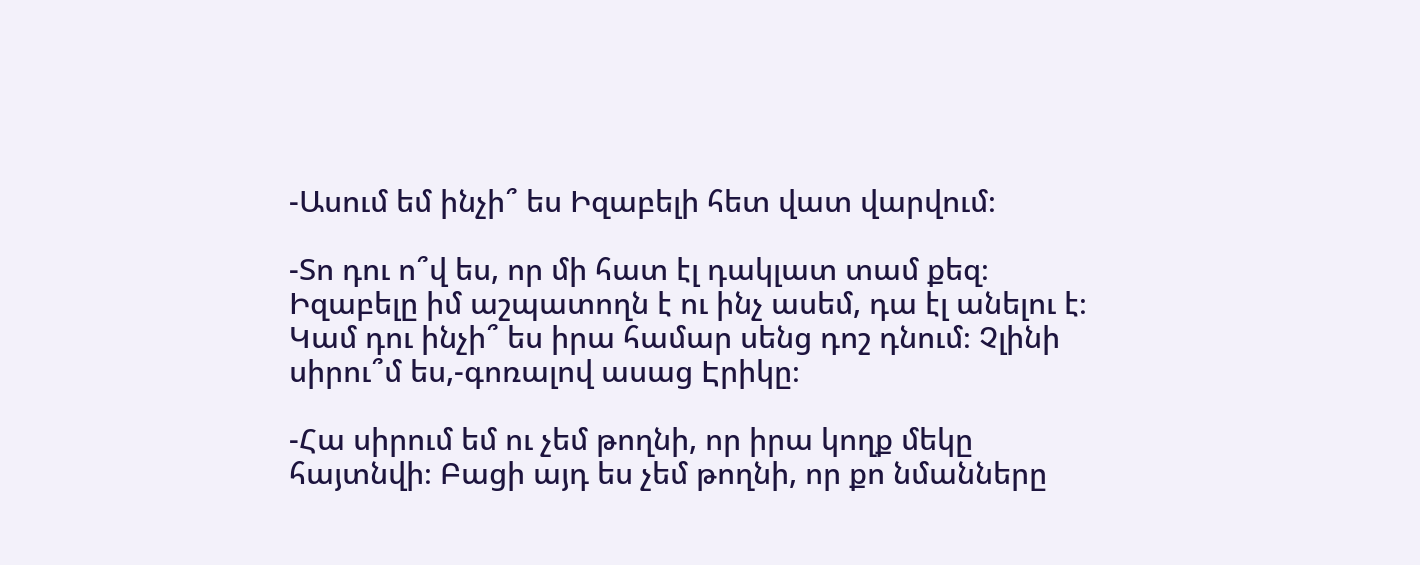-Ասում եմ ինչի՞ ես Իզաբելի հետ վատ վարվում։

-Տո դու ո՞վ ես, որ մի հատ էլ դակլատ տամ քեզ։ Իզաբելը իմ աշպատողն է ու ինչ ասեմ, դա էլ անելու է։ Կամ դու ինչի՞ ես իրա համար սենց դոշ դնում։ Չլինի սիրու՞մ ես,-գոռալով ասաց Էրիկը։

-Հա սիրում եմ ու չեմ թողնի, որ իրա կողք մեկը հայտնվի։ Բացի այդ ես չեմ թողնի, որ քո նմանները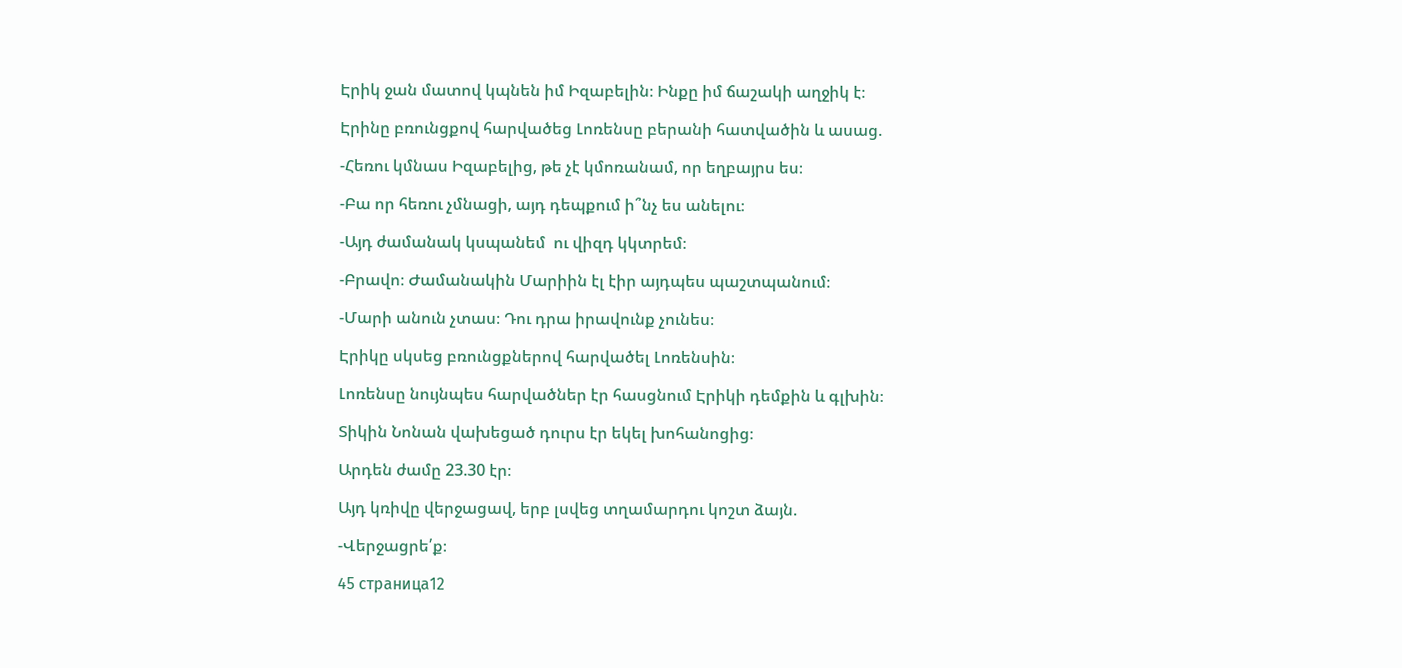Էրիկ ջան մատով կպնեն իմ Իզաբելին։ Ինքը իմ ճաշակի աղջիկ է։

Էրինը բռունցքով հարվածեց Լոռենսը բերանի հատվածին և ասաց.

-Հեռու կմնաս Իզաբելից, թե չէ կմոռանամ, որ եղբայրս ես։

-Բա որ հեռու չմնացի, այդ դեպքում ի՞նչ ես անելու։

-Այդ ժամանակ կսպանեմ  ու վիզդ կկտրեմ։

-Բրավո։ Ժամանակին Մարիին էլ էիր այդպես պաշտպանում։

-Մարի անուն չտաս։ Դու դրա իրավունք չունես։

Էրիկը սկսեց բռունցքներով հարվածել Լոռենսին։

Լոռենսը նույնպես հարվածներ էր հասցնում Էրիկի դեմքին և գլխին։

Տիկին Նոնան վախեցած դուրս էր եկել խոհանոցից։

Արդեն ժամը 23.30 էր։

Այդ կռիվը վերջացավ, երբ լսվեց տղամարդու կոշտ ձայն.

-Վերջացրե՛ք։

45 страница12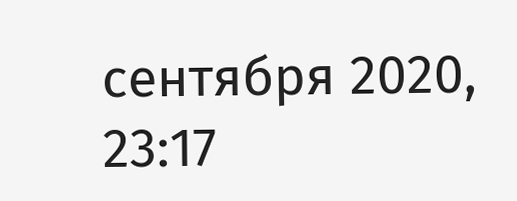сентября 2020, 23:17